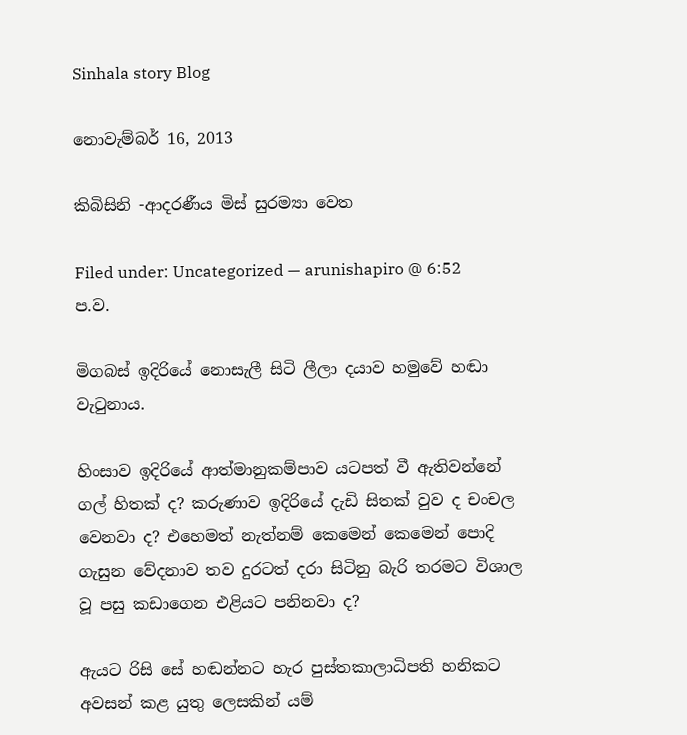Sinhala story Blog

නොවැම්බර් 16, 2013

කිබිසිනි -ආදරණීය මිස් සුරම්‍යා වෙත

Filed under: Uncategorized — arunishapiro @ 6:52 ප.ව.

මිගබස් ඉදිරියේ නොසැලී සිටි ලීලා දයාව හමුවේ හඬා වැටුනාය.

හිංසාව ඉදිරියේ ආත්මානුකම්පාව යටපත් වී ඇතිවන්නේ ගල් හිතක් ද? කරුණාව ඉදිරියේ දැඩි සිතක් වුව ද චංචල වෙනවා ද? එහෙමත් නැත්නම් කෙමෙන් කෙමෙන් පොදි ගැසුන වේදනාව තව දුරටත් දරා සිටිනු බැරි තරමට විශාල වූ පසු කඩාගෙන එළියට පනිනවා ද?

ඇයට රිසි සේ හඬන්නට හැර පුස්තකාලාධිපති හනිකට අවසන් කළ යුතු ලෙසකින් යම්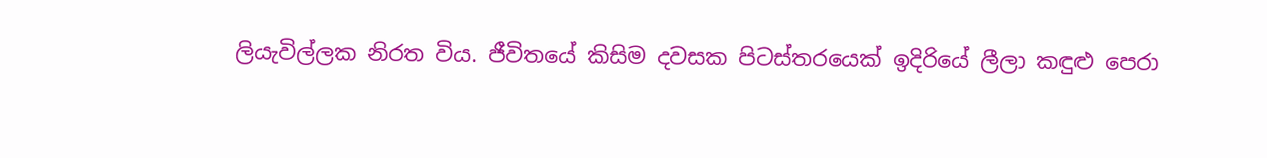ලියැවිල්ලක නිරත විය. ජීවිතයේ කිසිම දවසක පිටස්තරයෙක් ඉදිරියේ ලීලා කඳුළු පෙරා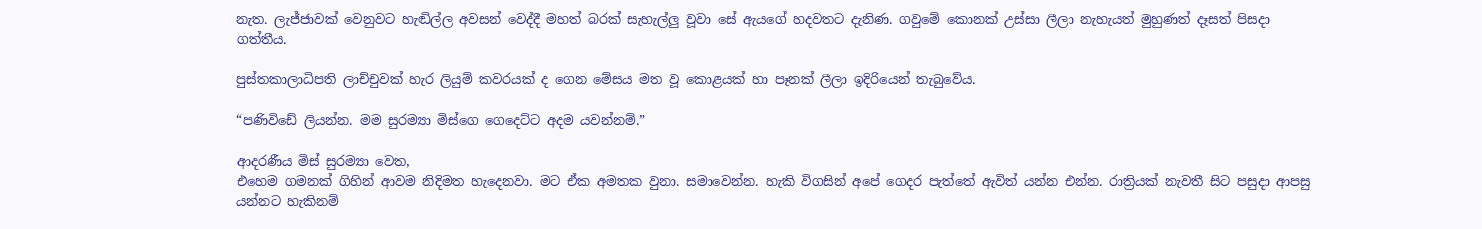නැත. ලැජ්ජාවක් වෙනුවට හැඬිල්ල අවසන් වෙද්දී මහත් බරක් සැහැල්ලු වූවා සේ ඇයගේ හදවතට දැනිණ. ගවුමේ කොනක් උස්සා ලීලා නැහැයත් මුහුණත් දෑසත් පිසදා ගත්තීය.

පුස්තකාලාධිපති ලාච්චුවක් හැර ලියුම් කවරයක් ද ගෙන මේසය මත වූ කොළයක් හා පෑනක් ලීලා ඉදිරියෙන් තැබුවේය.

“පණිවිඩේ ලියන්න. මම සුරම්‍යා මිස්ගෙ ගෙදෙට්ට අදම යවන්නම්.”

ආදරණීය මිස් සුරම්‍යා වෙත,
එහෙම ගමනක් ගිහින් ආවම නිදිමත හැදෙනවා. මට ඒක අමතක වුනා. සමාවෙන්න. හැකි විගසින් අපේ ගෙදර පැත්තේ ඇවිත් යන්න එන්න. රාත්‍රියක් නැවතී සිට පසුදා ආපසු යන්නට හැකිනම්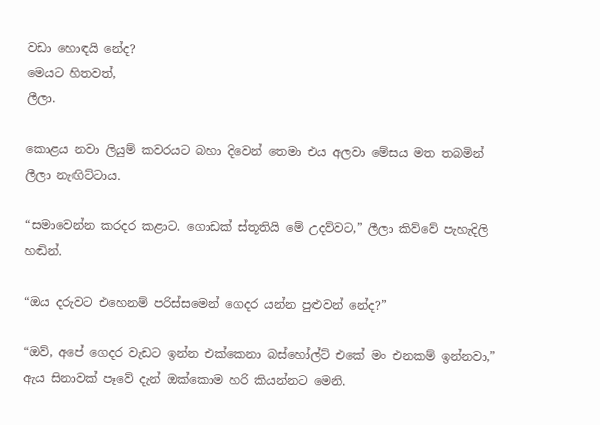වඩා හොඳයි නේද?
මෙයට හිතවත්,
ලීලා.

කොළය නවා ලියුම් කවරයට බහා දිවෙන් තෙමා එය අලවා මේසය මත තබමින් ලීලා නැඟිට්ටාය.

“සමාවෙන්න කරදර කළාට. ගොඩක් ස්තූතියි මේ උදව්වට,” ලීලා කිව්වේ පැහැදිලි හඬින්.

“ඔය දරුවට එහෙනම් පරිස්සමෙන් ගෙදර යන්න පුළුවන් නේද?”

“ඔව්, අපේ ගෙදර වැඩට ඉන්න එක්කෙනා බස්හෝල්ට් එකේ මං එනකම් ඉන්නවා,” ඇය සිනාවක් පෑවේ දැන් ඔක්කොම හරි කියන්නට මෙනි.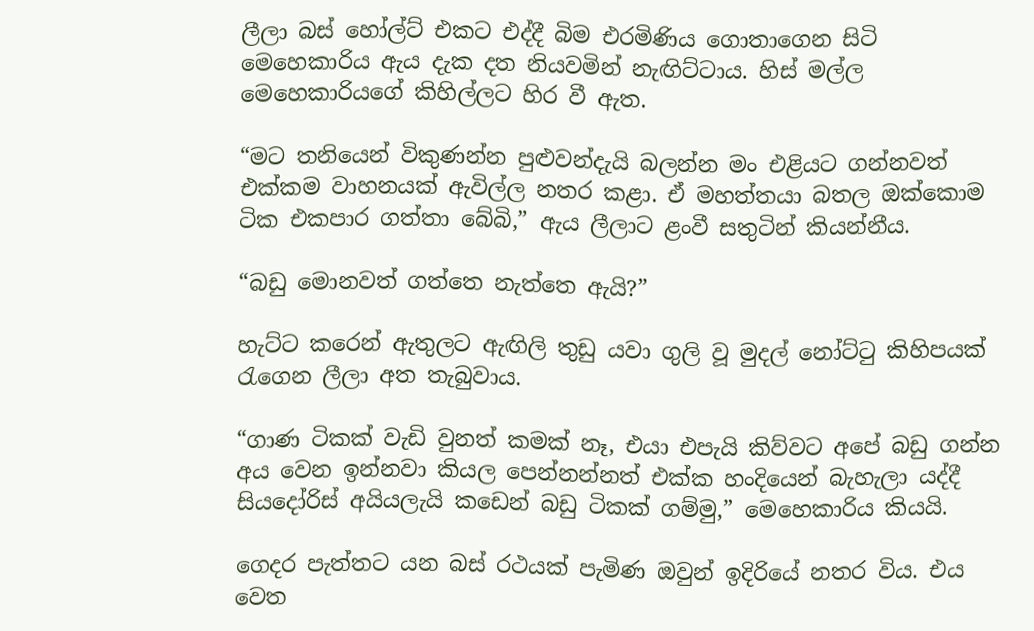ලීලා බස් හෝල්ට් එකට එද්දී බිම එරමිණිය ගොතාගෙන සිටි මෙහෙකාරිය ඇය දැක දත නියවමින් නැඟිට්ටාය. හිස් මල්ල මෙහෙකාරියගේ කිහිල්ලට හිර වී ඇත.

“මට තනියෙන් විකුණන්න පුළුවන්දැයි බලන්න මං එළියට ගන්නවත් එක්කම වාහනයක් ඇවිල්ල නතර කළා. ඒ මහත්තයා බතල ඔක්කොම ටික එකපාර ගත්තා බේබි,” ඇය ලීලාට ළංවී සතුටින් කියන්නීය.

“බඩු මොනවත් ගත්තෙ නැත්තෙ ඇයි?”

හැට්ට කරෙන් ඇතුලට ඇඟිලි තුඩු යවා ගුලි වූ මුදල් නෝට්ටු කිහිපයක් රැගෙන ලීලා අත තැබුවාය.

“ගාණ ටිකක් වැඩි වුනත් කමක් නෑ, එයා එපැයි කිව්වට අපේ බඩු ගන්න අය වෙන ඉන්නවා කියල පෙන්නන්නත් එක්ක හංදියෙන් බැහැලා යද්දී සියදෝරිස් අයියලැයි කඩෙන් බඩු ටිකක් ගම්මු,” මෙහෙකාරිය කියයි.

ගෙදර පැත්තට යන බස් රථයක් පැමිණ ඔවුන් ඉදිරියේ නතර විය. එය වෙත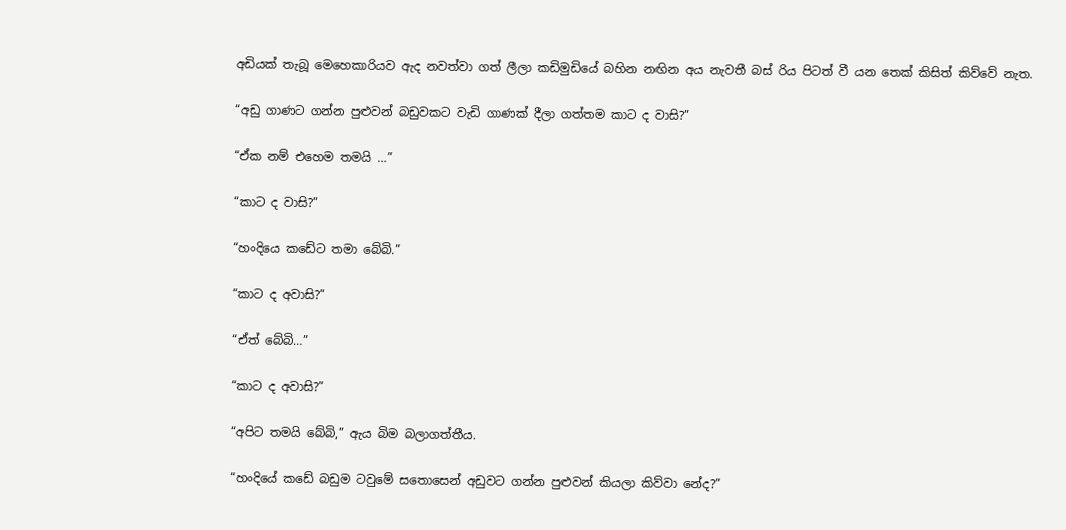අඩියක් තැබූ මෙහෙකාරියව ඇද නවත්වා ගත් ලීලා කඩිමුඩියේ බහින නඟින අය නැවතී බස් රිය පිටත් වී යන තෙක් කිසිත් කිව්වේ නැත.

“අඩු ගාණට ගන්න පුළුවන් බඩුවකට වැඩි ගාණක් දීලා ගත්තම කාට ද වාසි?”

“ඒක නම් එහෙම තමයි …”

“කාට ද වාසි?”

“හංදියෙ කඩේට තමා බේබි.”

“කාට ද අවාසි?”

“ඒත් බේබි…”

“කාට ද අවාසි?”

“අපිට තමයි බේබි,” ඇය බිම බලාගත්තීය.

“හංදියේ කඩේ බඩුම ටවුමේ සතොසෙන් අඩුවට ගන්න පුළුවන් කියලා කිව්වා නේද?”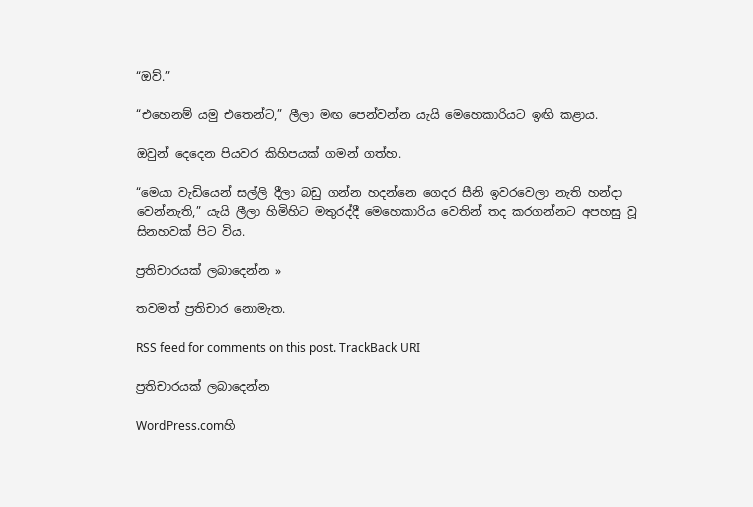“ඔව්.”

“එහෙනම් යමු එතෙන්ට,” ලීලා මඟ පෙන්වන්න යැයි මෙහෙකාරියට ඉඟි කළාය.

ඔවුන් දෙදෙන පියවර කිහිපයක් ගමන් ගත්හ.

“මෙයා වැඩියෙන් සල්ලි දීලා බඩු ගන්න හදන්නෙ ගෙදර සීනි ඉවරවෙලා නැති හන්දා වෙන්නැති,” යැයි ලීලා හිමිහිට මතුරද්දී මෙහෙකාරිය වෙතින් තද කරගන්නට අපහසු වූ සිනහවක් පිට විය.

ප්‍රතිචාරයක් ලබාදෙන්න »

තවමත් ප්‍රතිචාර නොමැත.

RSS feed for comments on this post. TrackBack URI

ප්‍රතිචාරයක් ලබාදෙන්න

WordPress.comහි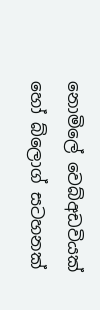නොමිලේ වෙබ්අඩවියක් හෝ බ්ලොග් සටහනක්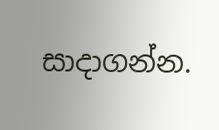සාදාගන්න.